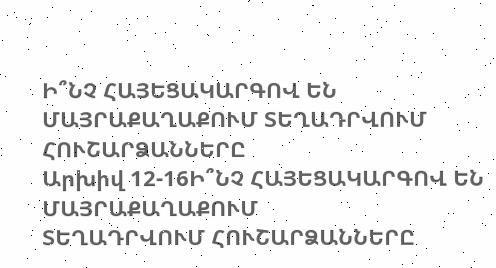Ի՞ՆՉ ՀԱՅԵՑԱԿԱՐԳՈՎ ԵՆ ՄԱՅՐԱՔԱՂԱՔՈՒՄ ՏԵՂԱԴՐՎՈՒՄ ՀՈՒՇԱՐՁԱՆՆԵՐԸ
Արխիվ 12-16Ի՞ՆՉ ՀԱՅԵՑԱԿԱՐԳՈՎ ԵՆ ՄԱՅՐԱՔԱՂԱՔՈՒՄ
ՏԵՂԱԴՐՎՈՒՄ ՀՈՒՇԱՐՁԱՆՆԵՐԸ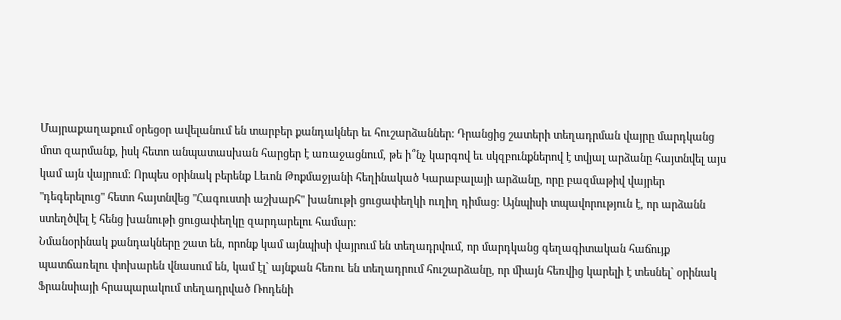Մայրաքաղաքում օրեցօր ավելանում են տարբեր քանդակներ եւ հուշարձաններ: Դրանցից շատերի տեղադրման վայրը մարդկանց մոտ զարմանք, իսկ հետո անպատասխան հարցեր է առաջացնում, թե ի՞նչ կարգով եւ սկզբունքներով է տվյալ արձանը հայտնվել այս կամ այն վայրում: Որպես օրինակ բերենք Լեւոն Թոքմաջյանի հեղինակած Կարաբալայի արձանը, որը բազմաթիվ վայրեր "դեգերելուց" հետո հայտնվեց "Հագուստի աշխարհ" խանութի ցուցափեղկի ուղիղ դիմաց: Այնպիսի տպավորություն է, որ արձանն ստեղծվել է հենց խանութի ցուցափեղկը զարդարելու համար:
Նմանօրինակ քանդակները շատ են, որոնք կամ այնպիսի վայրում են տեղադրվում, որ մարդկանց գեղագիտական հաճույք պատճառելու փոխարեն վնասում են, կամ էլ` այնքան հեռու են տեղադրում հուշարձանը, որ միայն հեռվից կարելի է տեսնել` օրինակ Ֆրանսիայի հրապարակում տեղադրված Ռոդենի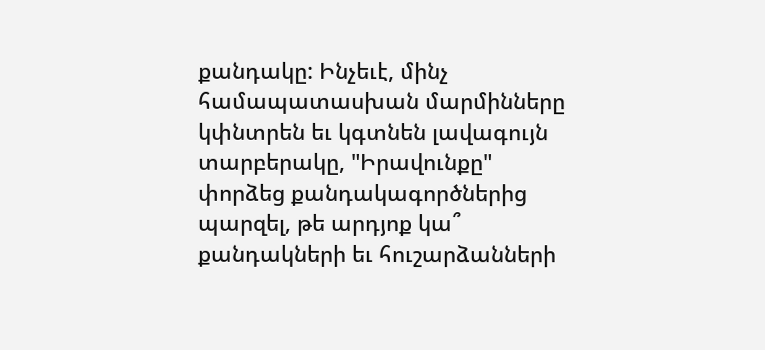քանդակը: Ինչեւէ, մինչ համապատասխան մարմինները կփնտրեն եւ կգտնեն լավագույն տարբերակը, "Իրավունքը" փորձեց քանդակագործներից պարզել, թե արդյոք կա՞ քանդակների եւ հուշարձանների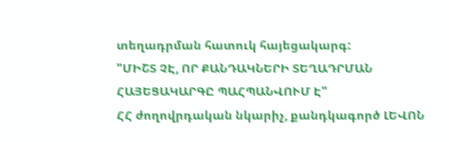տեղադրման հատուկ հայեցակարգ:
"ՄԻՇՏ ՉԷ, ՈՐ ՔԱՆԴԱԿՆԵՐԻ ՏԵՂԱԴՐՄԱՆ ՀԱՅԵՑԱԿԱՐԳԸ ՊԱՀՊԱՆՎՈՒՄ Է"
ՀՀ ժողովրդական նկարիչ, քանդկագործ ԼԵՎՈՆ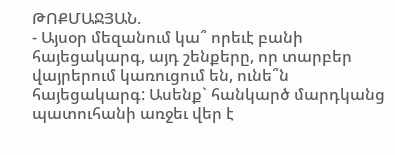ԹՈՔՄԱՋՅԱՆ.
- Այսօր մեզանում կա՞ որեւէ բանի հայեցակարգ, այդ շենքերը, որ տարբեր վայրերում կառուցում են, ունե՞ն հայեցակարգ: Ասենք` հանկարծ մարդկանց պատուհանի առջեւ վեր է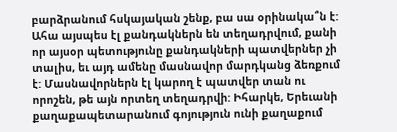բարձրանում հսկայական շենք, բա սա օրինակա՞ն է: Ահա այսպես էլ քանդակներն են տեղադրվում, քանի որ այսօր պետությունը քանդակների պատվերներ չի տալիս, եւ այդ ամենը մասնավոր մարդկանց ձեռքում է: Մասնավորներն էլ կարող է պատվեր տան ու որոշեն, թե այն որտեղ տեղադրվի: Իհարկե, Երեւանի քաղաքապետարանում գոյություն ունի քաղաքում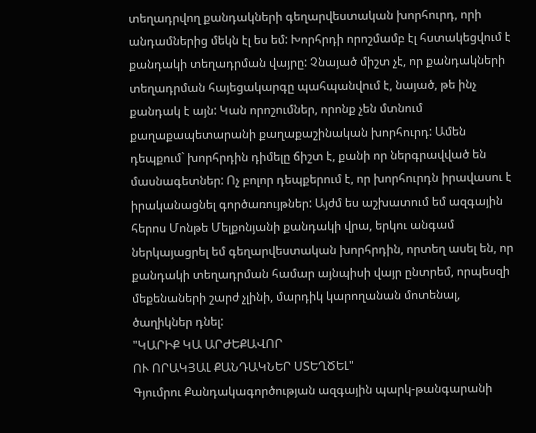տեղադրվող քանդակների գեղարվեստական խորհուրդ, որի անդամներից մեկն էլ ես եմ: Խորհրդի որոշմամբ էլ հստակեցվում է քանդակի տեղադրման վայրը: Չնայած միշտ չէ, որ քանդակների տեղադրման հայեցակարգը պահպանվում է, նայած, թե ինչ քանդակ է այն: Կան որոշումներ, որոնք չեն մտնում քաղաքապետարանի քաղաքաշինական խորհուրդ: Ամեն դեպքում` խորհրդին դիմելը ճիշտ է, քանի որ ներգրավված են մասնագետներ: Ոչ բոլոր դեպքերում է, որ խորհուրդն իրավասու է իրականացնել գործառույթներ: Այժմ ես աշխատում եմ ազգային հերոս Մոնթե Մելքոնյանի քանդակի վրա, երկու անգամ ներկայացրել եմ գեղարվեստական խորհրդին, որտեղ ասել են, որ քանդակի տեղադրման համար այնպիսի վայր ընտրեմ, որպեսզի մեքենաների շարժ չլինի, մարդիկ կարողանան մոտենալ, ծաղիկներ դնել:
"ԿԱՐԻՔ ԿԱ ԱՐԺԵՔԱՎՈՐ
ՈՒ ՈՐԱԿՅԱԼ ՔԱՆԴԱԿՆԵՐ ՍՏԵՂԾԵԼ"
Գյումրու Քանդակագործության ազգային պարկ-թանգարանի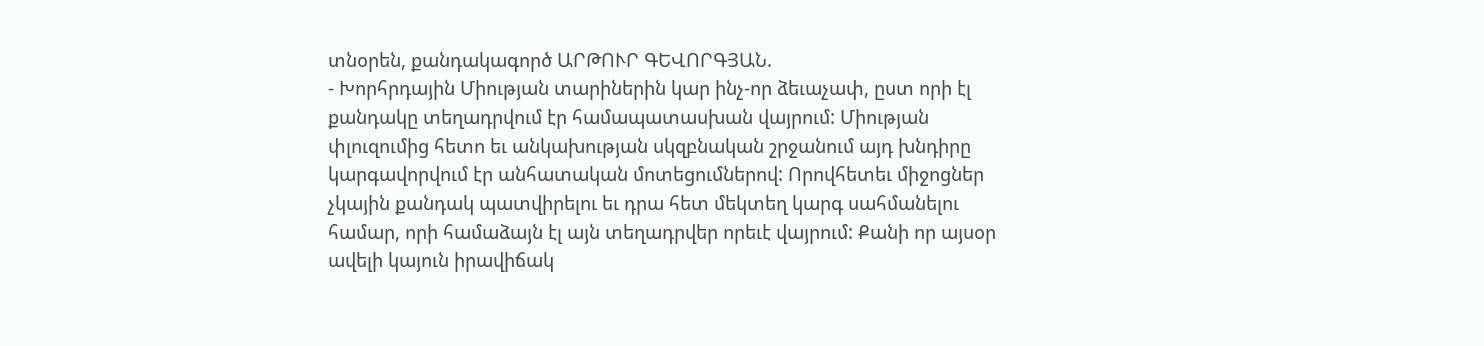տնօրեն, քանդակագործ ԱՐԹՈՒՐ ԳԵՎՈՐԳՅԱՆ.
- Խորհրդային Միության տարիներին կար ինչ-որ ձեւաչափ, ըստ որի էլ քանդակը տեղադրվում էր համապատասխան վայրում: Միության փլուզումից հետո եւ անկախության սկզբնական շրջանում այդ խնդիրը կարգավորվում էր անհատական մոտեցումներով: Որովհետեւ միջոցներ չկային քանդակ պատվիրելու եւ դրա հետ մեկտեղ կարգ սահմանելու համար, որի համաձայն էլ այն տեղադրվեր որեւէ վայրում: Քանի որ այսօր ավելի կայուն իրավիճակ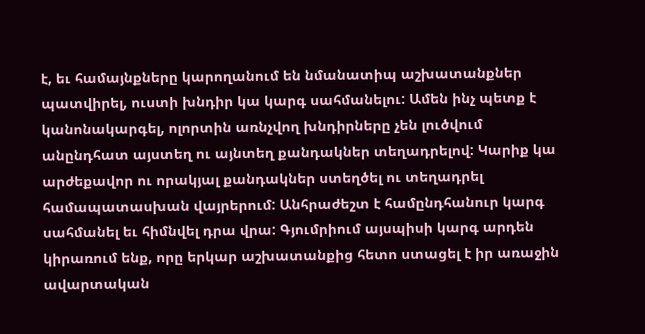է, եւ համայնքները կարողանում են նմանատիպ աշխատանքներ պատվիրել, ուստի խնդիր կա կարգ սահմանելու: Ամեն ինչ պետք է կանոնակարգել, ոլորտին առնչվող խնդիրները չեն լուծվում անընդհատ այստեղ ու այնտեղ քանդակներ տեղադրելով: Կարիք կա արժեքավոր ու որակյալ քանդակներ ստեղծել ու տեղադրել համապատասխան վայրերում: Անհրաժեշտ է համընդհանուր կարգ սահմանել եւ հիմնվել դրա վրա: Գյումրիում այսպիսի կարգ արդեն կիրառում ենք, որը երկար աշխատանքից հետո ստացել է իր առաջին ավարտական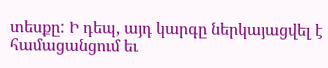տեսքը: Ի դեպ, այդ կարգը ներկայացվել է համացանցում եւ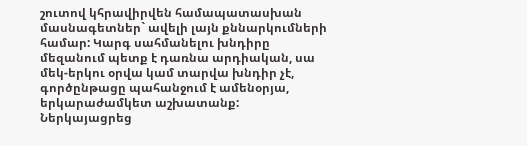շուտով կհրավիրվեն համապատասխան մասնագետներ` ավելի լայն քննարկումների համար: Կարգ սահմանելու խնդիրը մեզանում պետք է դառնա արդիական, սա մեկ-երկու օրվա կամ տարվա խնդիր չէ, գործընթացը պահանջում է ամենօրյա, երկարաժամկետ աշխատանք:
Ներկայացրեց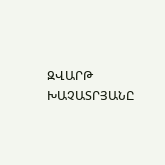ԶՎԱՐԹ ԽԱՉԱՏՐՅԱՆԸ